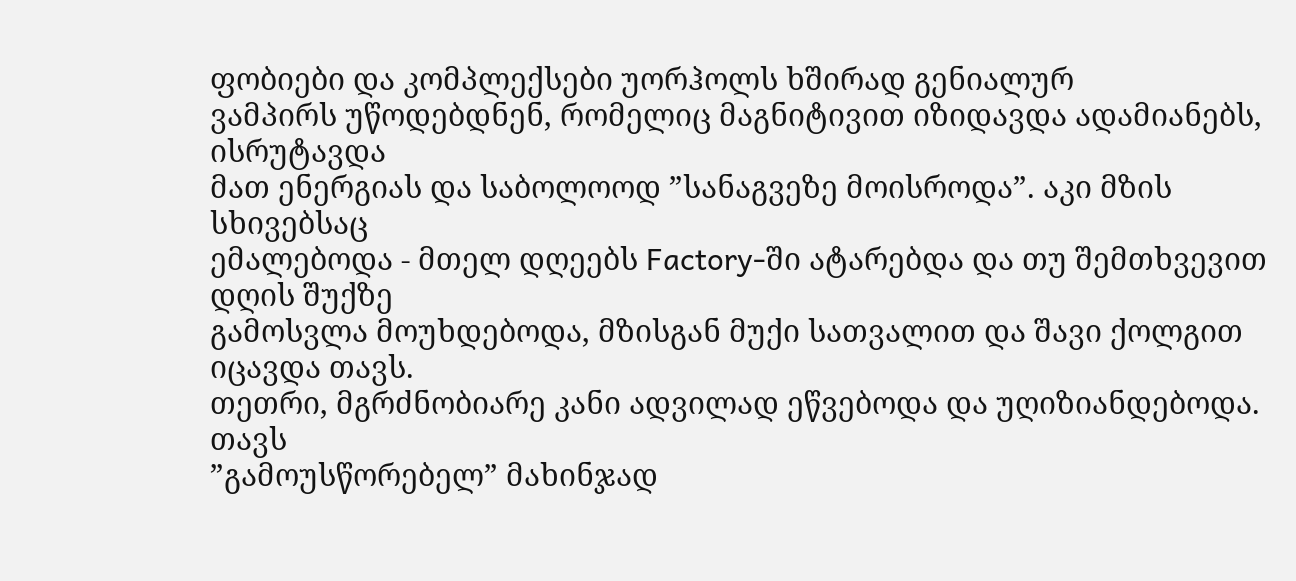ფობიები და კომპლექსები უორჰოლს ხშირად გენიალურ
ვამპირს უწოდებდნენ, რომელიც მაგნიტივით იზიდავდა ადამიანებს, ისრუტავდა
მათ ენერგიას და საბოლოოდ ”სანაგვეზე მოისროდა”. აკი მზის სხივებსაც
ემალებოდა - მთელ დღეებს Factory-ში ატარებდა და თუ შემთხვევით დღის შუქზე
გამოსვლა მოუხდებოდა, მზისგან მუქი სათვალით და შავი ქოლგით იცავდა თავს.
თეთრი, მგრძნობიარე კანი ადვილად ეწვებოდა და უღიზიანდებოდა. თავს
”გამოუსწორებელ” მახინჯად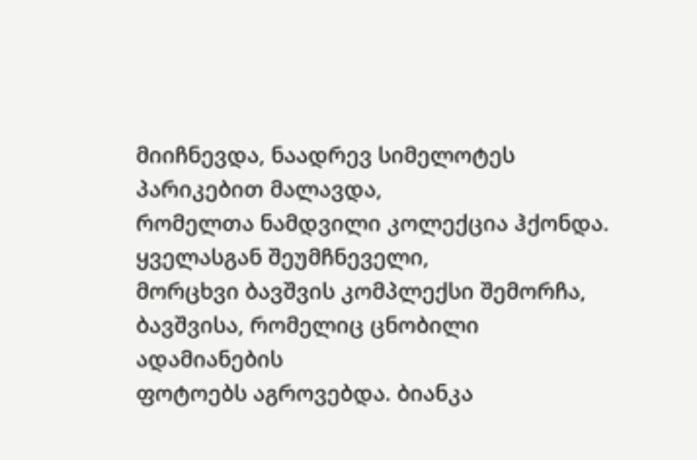მიიჩნევდა, ნაადრევ სიმელოტეს პარიკებით მალავდა,
რომელთა ნამდვილი კოლექცია ჰქონდა.
ყველასგან შეუმჩნეველი,
მორცხვი ბავშვის კომპლექსი შემორჩა, ბავშვისა, რომელიც ცნობილი ადამიანების
ფოტოებს აგროვებდა. ბიანკა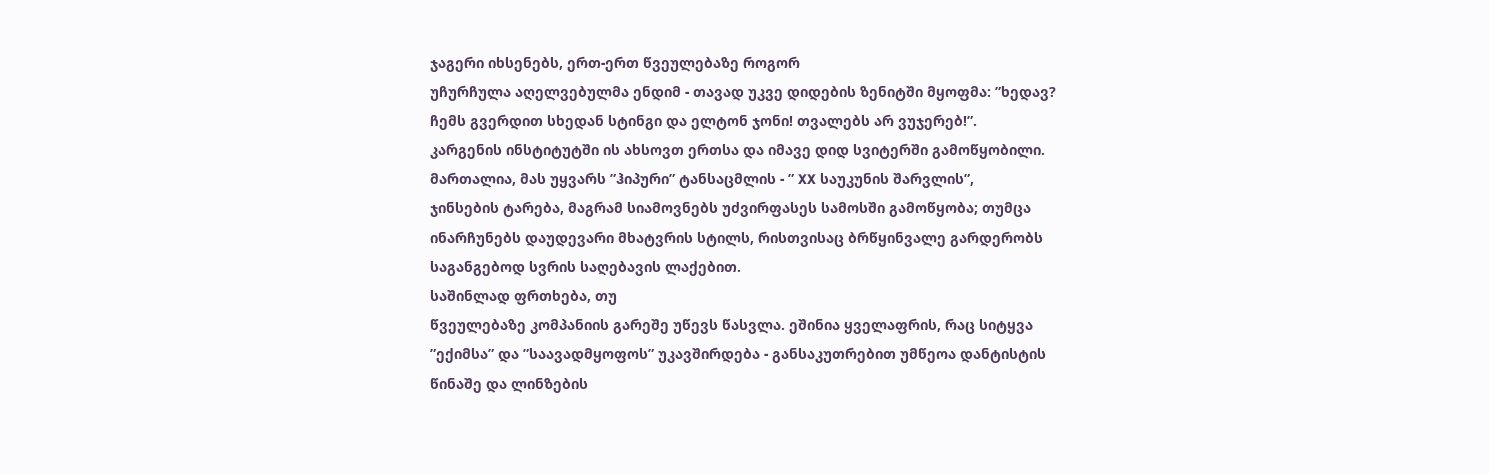ჯაგერი იხსენებს, ერთ-ერთ წვეულებაზე როგორ
უჩურჩულა აღელვებულმა ენდიმ - თავად უკვე დიდების ზენიტში მყოფმა: ”ხედავ?
ჩემს გვერდით სხედან სტინგი და ელტონ ჯონი! თვალებს არ ვუჯერებ!”.
კარგენის ინსტიტუტში ის ახსოვთ ერთსა და იმავე დიდ სვიტერში გამოწყობილი.
მართალია, მას უყვარს ”ჰიპური” ტანსაცმლის - ” XX საუკუნის შარვლის”,
ჯინსების ტარება, მაგრამ სიამოვნებს უძვირფასეს სამოსში გამოწყობა; თუმცა
ინარჩუნებს დაუდევარი მხატვრის სტილს, რისთვისაც ბრწყინვალე გარდერობს
საგანგებოდ სვრის საღებავის ლაქებით.
საშინლად ფრთხება, თუ
წვეულებაზე კომპანიის გარეშე უწევს წასვლა. ეშინია ყველაფრის, რაც სიტყვა
”ექიმსა” და ”საავადმყოფოს” უკავშირდება - განსაკუთრებით უმწეოა დანტისტის
წინაშე და ლინზების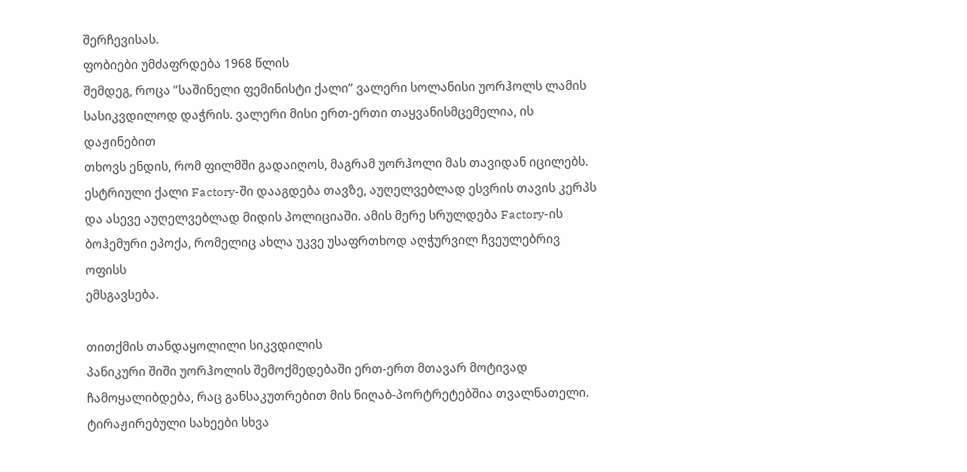შერჩევისას.
ფობიები უმძაფრდება 1968 წლის
შემდეგ, როცა ”საშინელი ფემინისტი ქალი” ვალერი სოლანისი უორჰოლს ლამის
სასიკვდილოდ დაჭრის. ვალერი მისი ერთ-ერთი თაყვანისმცემელია, ის დაჟინებით
თხოვს ენდის, რომ ფილმში გადაიღოს, მაგრამ უორჰოლი მას თავიდან იცილებს.
ესტრიული ქალი Factory-ში დააგდება თავზე, აუღელვებლად ესვრის თავის კერპს
და ასევე აუღელვებლად მიდის პოლიციაში. ამის მერე სრულდება Factory-ის
ბოჰემური ეპოქა, რომელიც ახლა უკვე უსაფრთხოდ აღჭურვილ ჩვეულებრივ ოფისს
ემსგავსება.

თითქმის თანდაყოლილი სიკვდილის
პანიკური შიში უორჰოლის შემოქმედებაში ერთ-ერთ მთავარ მოტივად
ჩამოყალიბდება, რაც განსაკუთრებით მის ნიღაბ-პორტრეტებშია თვალნათელი.
ტირაჟირებული სახეები სხვა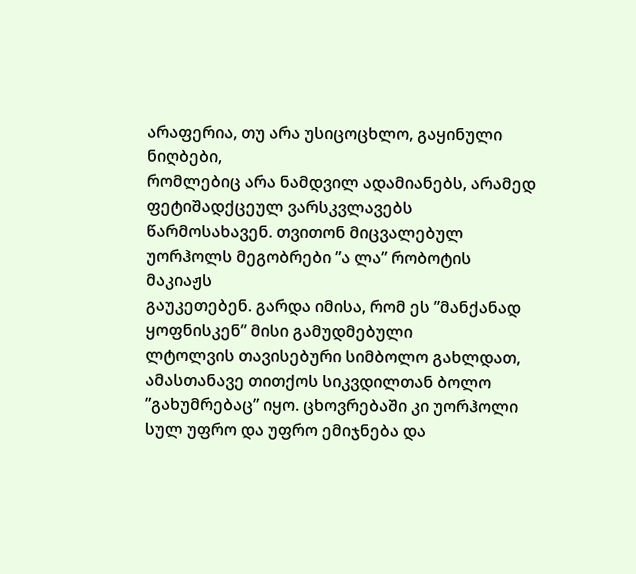არაფერია, თუ არა უსიცოცხლო, გაყინული ნიღბები,
რომლებიც არა ნამდვილ ადამიანებს, არამედ ფეტიშადქცეულ ვარსკვლავებს
წარმოსახავენ. თვითონ მიცვალებულ უორჰოლს მეგობრები ”ა ლა” რობოტის მაკიაჟს
გაუკეთებენ. გარდა იმისა, რომ ეს ”მანქანად ყოფნისკენ” მისი გამუდმებული
ლტოლვის თავისებური სიმბოლო გახლდათ, ამასთანავე თითქოს სიკვდილთან ბოლო
”გახუმრებაც” იყო. ცხოვრებაში კი უორჰოლი სულ უფრო და უფრო ემიჯნება და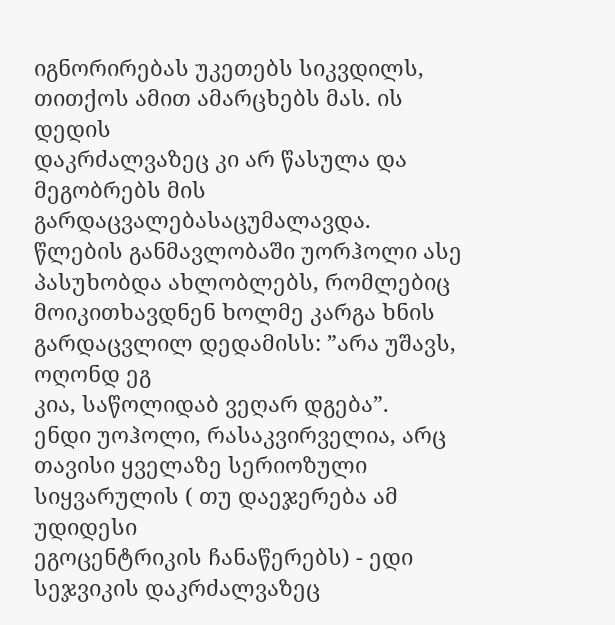იგნორირებას უკეთებს სიკვდილს, თითქოს ამით ამარცხებს მას. ის დედის
დაკრძალვაზეც კი არ წასულა და მეგობრებს მის გარდაცვალებასაცუმალავდა.
წლების განმავლობაში უორჰოლი ასე პასუხობდა ახლობლებს, რომლებიც
მოიკითხავდნენ ხოლმე კარგა ხნის გარდაცვლილ დედამისს: ”არა უშავს, ოღონდ ეგ
კია, საწოლიდაბ ვეღარ დგება”.
ენდი უოჰოლი, რასაკვირველია, არც
თავისი ყველაზე სერიოზული სიყვარულის ( თუ დაეჯერება ამ უდიდესი
ეგოცენტრიკის ჩანაწერებს) - ედი სეჯვიკის დაკრძალვაზეც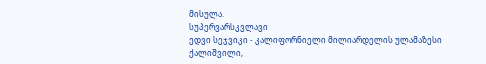მისულა.
სუპერვარსკვლავი
ედვი სეჯვიკი - კალიფორნიელი მილიარდელის ულამაზესი ქალიშვილი,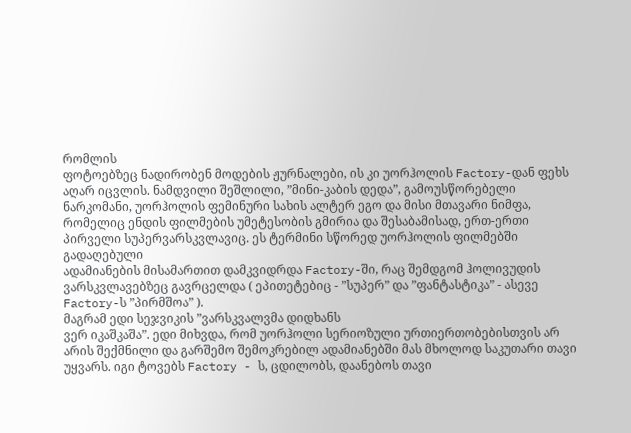რომლის
ფოტოებზეც ნადირობენ მოდების ჟურნალები, ის კი უორჰოლის Factory-დან ფეხს
აღარ იცვლის. ნამდვილი შეშლილი, ”მინი-კაბის დედა”, გამოუსწორებელი
ნარკომანი, უორჰოლის ფემინური სახის ალტერ ეგო და მისი მთავარი ნიმფა,
რომელიც ენდის ფილმების უმეტესობის გმირია და შესაბამისად, ერთ-ერთი
პირველი სუპერვარსკვლავიც. ეს ტერმინი სწორედ უორჰოლის ფილმებში გადაღებული
ადამიანების მისამართით დამკვიდრდა Factory-ში, რაც შემდგომ ჰოლივუდის
ვარსკვლავებზეც გავრცელდა ( ეპითეტებიც - ”სუპერ” და ”ფანტასტიკა” - ასევე
Factory-ს ”პირმშოა” ).
მაგრამ ედი სეჯვიკის ”ვარსკვალვმა დიდხანს
ვერ იკაშკაშა”. ედი მიხვდა, რომ უორჰოლი სერიოზული ურთიერთობებისთვის არ
არის შექმნილი და გარშემო შემოკრებილ ადამიანებში მას მხოლოდ საკუთარი თავი
უყვარს. იგი ტოვებს Factory - ს, ცდილობს, დაანებოს თავი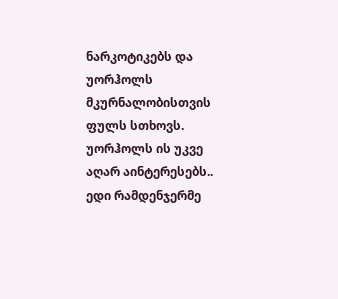ნარკოტიკებს და
უორჰოლს მკურნალობისთვის ფულს სთხოვს. უორჰოლს ის უკვე აღარ აინტერესებს..
ედი რამდენჯერმე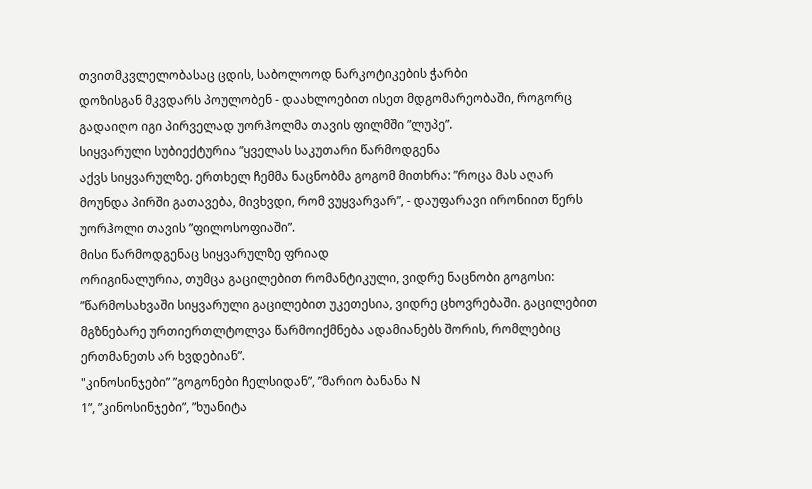თვითმკვლელობასაც ცდის, საბოლოოდ ნარკოტიკების ჭარბი
დოზისგან მკვდარს პოულობენ - დაახლოებით ისეთ მდგომარეობაში, როგორც
გადაიღო იგი პირველად უორჰოლმა თავის ფილმში ”ლუპე”.
სიყვარული სუბიექტურია ”ყველას საკუთარი წარმოდგენა
აქვს სიყვარულზე. ერთხელ ჩემმა ნაცნობმა გოგომ მითხრა: ”როცა მას აღარ
მოუნდა პირში გათავება, მივხვდი, რომ ვუყვარვარ”, - დაუფარავი ირონიით წერს
უორჰოლი თავის ”ფილოსოფიაში”.
მისი წარმოდგენაც სიყვარულზე ფრიად
ორიგინალურია, თუმცა გაცილებით რომანტიკული, ვიდრე ნაცნობი გოგოსი:
”წარმოსახვაში სიყვარული გაცილებით უკეთესია, ვიდრე ცხოვრებაში. გაცილებით
მგზნებარე ურთიერთლტოლვა წარმოიქმნება ადამიანებს შორის, რომლებიც
ერთმანეთს არ ხვდებიან”.
"კინოსინჯები” ”გოგონები ჩელსიდან”, ”მარიო ბანანა N
1”, ”კინოსინჯები”, ”ხუანიტა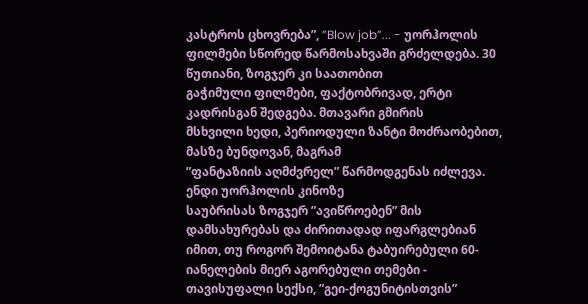კასტროს ცხოვრება”, ”Blow job”... - უორჰოლის
ფილმები სწორედ წარმოსახვაში გრძელდება. 30 წუთიანი, ზოგჯერ კი საათობით
გაჭიმული ფილმები, ფაქტობრივად, ერტი კადრისგან შედგება. მთავარი გმირის
მსხვილი ხედი, პერიოდული ზანტი მოძრაობებით, მასზე ბუნდოვან, მაგრამ
”ფანტაზიის აღმძვრელ” წარმოდგენას იძლევა.
ენდი უორჰოლის კინოზე
საუბრისას ზოგჯერ ”ავიწროებენ” მის დამსახურებას და ძირითადად იფარგლებიან
იმით, თუ როგორ შემოიტანა ტაბუირებული 60-იანელების მიერ აგორებული თემები -
თავისუფალი სექსი, ”გეი-ქოგუნიტისთვის”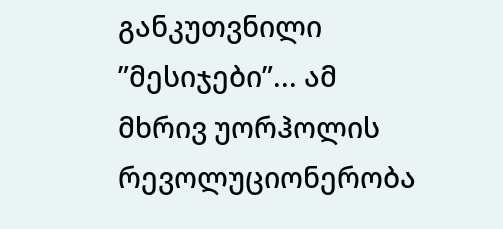განკუთვნილი ”მესიჯები”... ამ
მხრივ უორჰოლის რევოლუციონერობა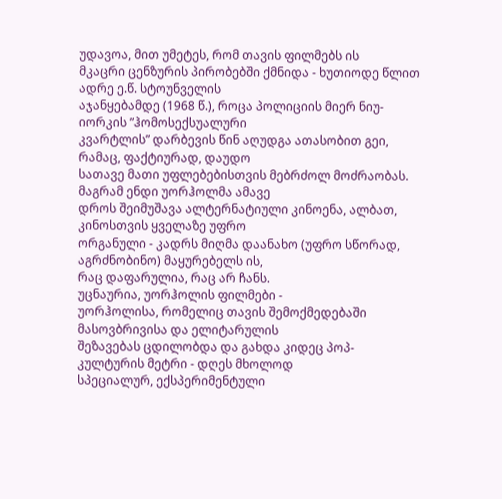უდავოა, მით უმეტეს, რომ თავის ფილმებს ის
მკაცრი ცენზურის პირობებში ქმნიდა - ხუთიოდე წლით ადრე ე.წ. სტოუნველის
აჯანყებამდე (1968 წ.), როცა პოლიციის მიერ ნიუ-იორკის ”ჰომოსექსუალური
კვარტლის” დარბევის წინ აღუდგა ათასობით გეი, რამაც, ფაქტიურად, დაუდო
სათავე მათი უფლებებისთვის მებრძოლ მოძრაობას. მაგრამ ენდი უორჰოლმა ამავე
დროს შეიმუშავა ალტერნატიული კინოენა, ალბათ, კინოსთვის ყველაზე უფრო
ორგანული - კადრს მიღმა დაანახო (უფრო სწორად, აგრძნობინო) მაყურებელს ის,
რაც დაფარულია, რაც არ ჩანს.
უცნაურია, უორჰოლის ფილმები -
უორჰოლისა, რომელიც თავის შემოქმედებაში მასოვბრივისა და ელიტარულის
შეზავებას ცდილობდა და გახდა კიდეც პოპ-კულტურის მეტრი - დღეს მხოლოდ
სპეციალურ, ექსპერიმენტული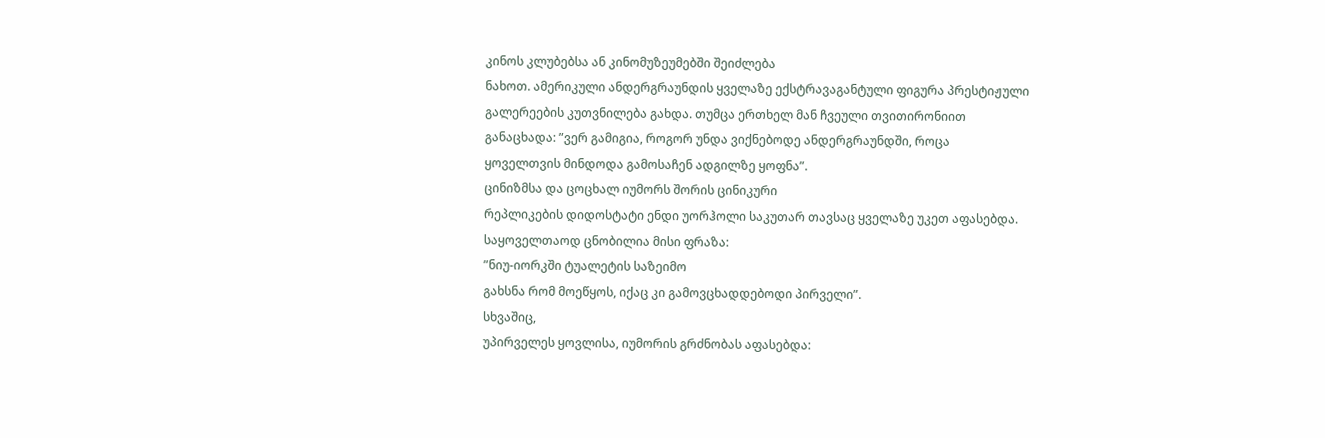კინოს კლუბებსა ან კინომუზეუმებში შეიძლება
ნახოთ. ამერიკული ანდერგრაუნდის ყველაზე ექსტრავაგანტული ფიგურა პრესტიჟული
გალერეების კუთვნილება გახდა. თუმცა ერთხელ მან ჩვეული თვითირონიით
განაცხადა: ”ვერ გამიგია, როგორ უნდა ვიქნებოდე ანდერგრაუნდში, როცა
ყოველთვის მინდოდა გამოსაჩენ ადგილზე ყოფნა”.
ცინიზმსა და ცოცხალ იუმორს შორის ცინიკური
რეპლიკების დიდოსტატი ენდი უორჰოლი საკუთარ თავსაც ყველაზე უკეთ აფასებდა.
საყოველთაოდ ცნობილია მისი ფრაზა:
”ნიუ-იორკში ტუალეტის საზეიმო
გახსნა რომ მოეწყოს, იქაც კი გამოვცხადდებოდი პირველი”.
სხვაშიც,
უპირველეს ყოვლისა, იუმორის გრძნობას აფასებდა: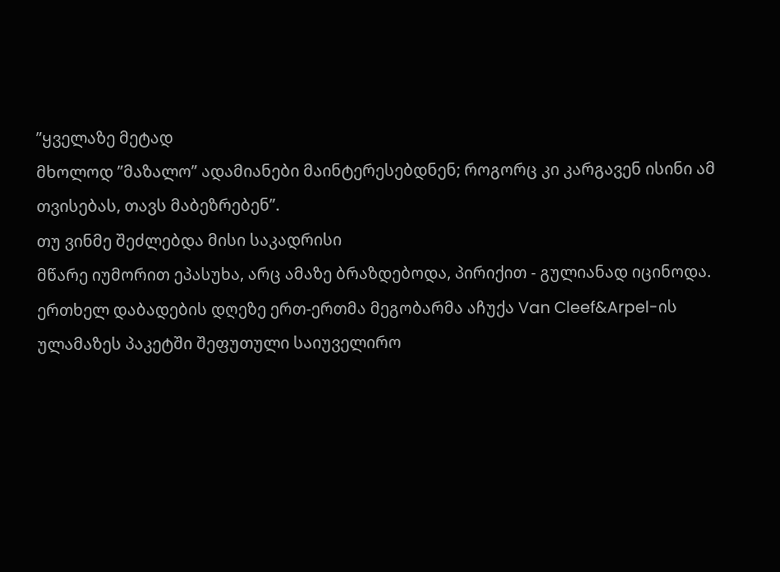”ყველაზე მეტად
მხოლოდ ”მაზალო” ადამიანები მაინტერესებდნენ; როგორც კი კარგავენ ისინი ამ
თვისებას, თავს მაბეზრებენ”.
თუ ვინმე შეძლებდა მისი საკადრისი
მწარე იუმორით ეპასუხა, არც ამაზე ბრაზდებოდა, პირიქით - გულიანად იცინოდა.
ერთხელ დაბადების დღეზე ერთ-ერთმა მეგობარმა აჩუქა Van Cleef&Arpel-ის
ულამაზეს პაკეტში შეფუთული საიუველირო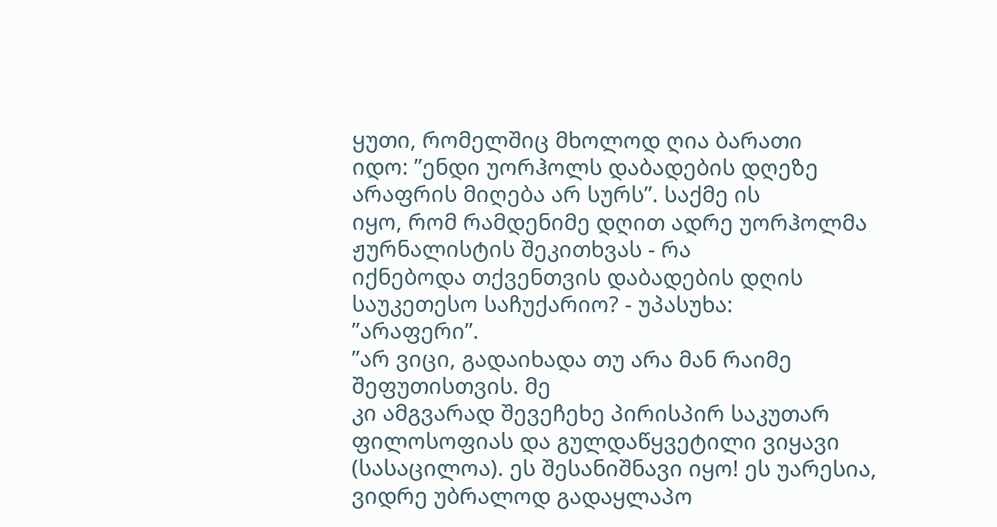ყუთი, რომელშიც მხოლოდ ღია ბარათი
იდო: ”ენდი უორჰოლს დაბადების დღეზე არაფრის მიღება არ სურს”. საქმე ის
იყო, რომ რამდენიმე დღით ადრე უორჰოლმა ჟურნალისტის შეკითხვას - რა
იქნებოდა თქვენთვის დაბადების დღის საუკეთესო საჩუქარიო? - უპასუხა:
”არაფერი”.
”არ ვიცი, გადაიხადა თუ არა მან რაიმე შეფუთისთვის. მე
კი ამგვარად შევეჩეხე პირისპირ საკუთარ ფილოსოფიას და გულდაწყვეტილი ვიყავი
(სასაცილოა). ეს შესანიშნავი იყო! ეს უარესია, ვიდრე უბრალოდ გადაყლაპო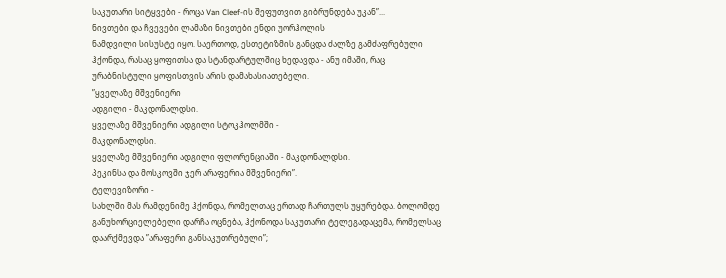საკუთარი სიტყვები - როცა Van Cleef-ის შეფუთვით გიბრუნდება უკან”...
ნივთები და ჩვევები ლამაზი ნივთები ენდი უორჰოლის
ნამდვილი სისუსტე იყო. საერთოდ, ესთეტიზმის განცდა ძალზე გამძაფრებული
ჰქონდა, რასაც ყოფითსა და სტანდარტულშიც ხედავდა - ანუ იმაში, რაც
ურაბნისტული ყოფისთვის არის დამახასიათებელი.
”ყველაზე მშვენიერი
ადგილი - მაკდონალდსი.
ყველაზე მშვენიერი ადგილი სტოკჰოლმში -
მაკდონალდსი.
ყველაზე მშვენიერი ადგილი ფლორენციაში - მაკდონალდსი.
პეკინსა და მოსკოვში ჯერ არაფერია მშვენიერი”.
ტელევიზორი -
სახლში მას რამდენიმე ჰქონდა, რომელთაც ერთად ჩართულს უყურებდა. ბოლომდე
განუხორციელებელი დარჩა ოცნება, ჰქონოდა საკუთარი ტელეგადაცემა, რომელსაც
დაარქმევდა ”არაფერი განსაკუთრებული”;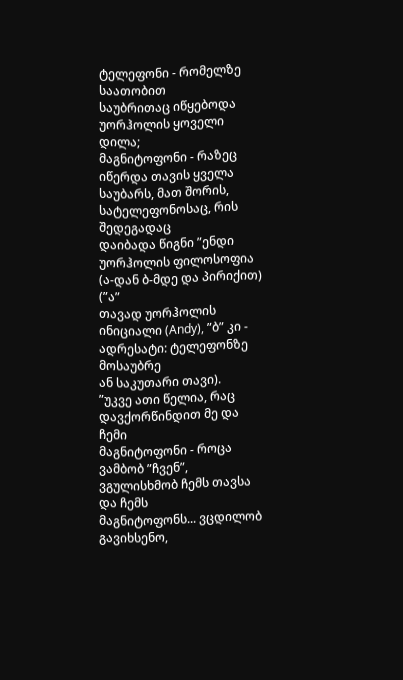ტელეფონი - რომელზე საათობით
საუბრითაც იწყებოდა უორჰოლის ყოველი დილა;
მაგნიტოფონი - რაზეც
იწერდა თავის ყველა საუბარს, მათ შორის, სატელეფონოსაც, რის შედეგადაც
დაიბადა წიგნი ”ენდი უორჰოლის ფილოსოფია (ა-დან ბ-მდე და პირიქით) (”ა”
თავად უორჰოლის ინიციალი (Andy), ”ბ” კი - ადრესატი: ტელეფონზე მოსაუბრე
ან საკუთარი თავი).
”უკვე ათი წელია, რაც დავქორწინდით მე და ჩემი
მაგნიტოფონი - როცა ვამბობ ”ჩვენ”, ვგულისხმობ ჩემს თავსა და ჩემს
მაგნიტოფონს... ვცდილობ გავიხსენო,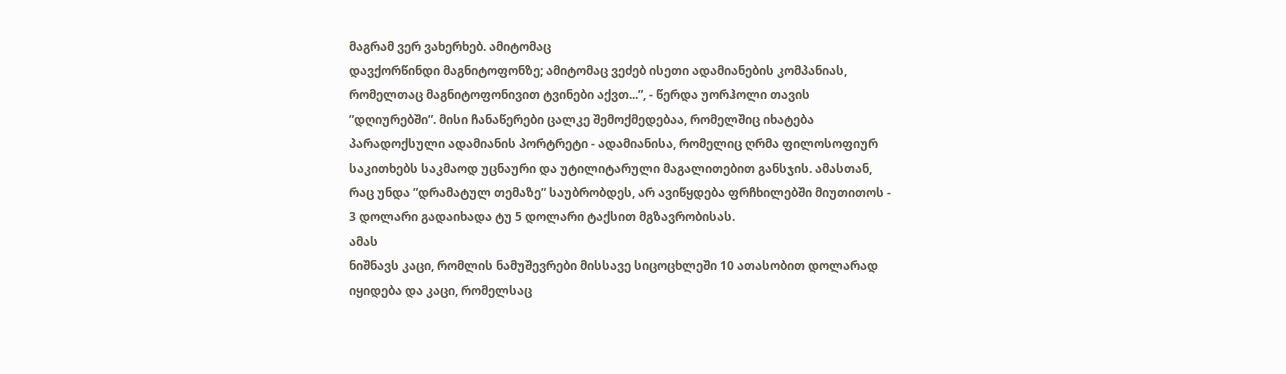მაგრამ ვერ ვახერხებ. ამიტომაც
დავქორწინდი მაგნიტოფონზე; ამიტომაც ვეძებ ისეთი ადამიანების კომპანიას,
რომელთაც მაგნიტოფონივით ტვინები აქვთ...”, - წერდა უორჰოლი თავის
”დღიურებში”. მისი ჩანაწერები ცალკე შემოქმედებაა, რომელშიც იხატება
პარადოქსული ადამიანის პორტრეტი - ადამიანისა, რომელიც ღრმა ფილოსოფიურ
საკითხებს საკმაოდ უცნაური და უტილიტარული მაგალითებით განსჯის. ამასთან,
რაც უნდა ”დრამატულ თემაზე” საუბრობდეს, არ ავიწყდება ფრჩხილებში მიუთითოს -
3 დოლარი გადაიხადა ტუ 5 დოლარი ტაქსით მგზავრობისას.
ამას
ნიშნავს კაცი, რომლის ნამუშევრები მისსავე სიცოცხლეში 10 ათასობით დოლარად
იყიდება და კაცი, რომელსაც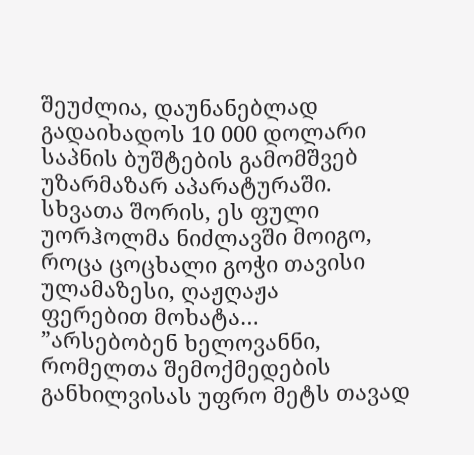შეუძლია, დაუნანებლად გადაიხადოს 10 000 დოლარი
საპნის ბუშტების გამომშვებ უზარმაზარ აპარატურაში. სხვათა შორის, ეს ფული
უორჰოლმა ნიძლავში მოიგო, როცა ცოცხალი გოჭი თავისი ულამაზესი, ღაჟღაჟა
ფერებით მოხატა…
”არსებობენ ხელოვანნი, რომელთა შემოქმედების
განხილვისას უფრო მეტს თავად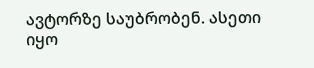ავტორზე საუბრობენ. ასეთი იყო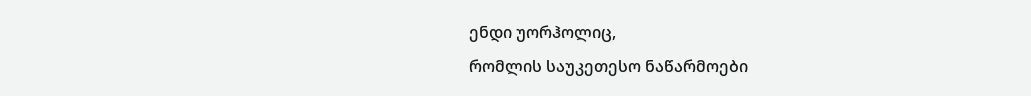ენდი უორჰოლიც,
რომლის საუკეთესო ნაწარმოები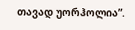თავად უორჰოლია”.